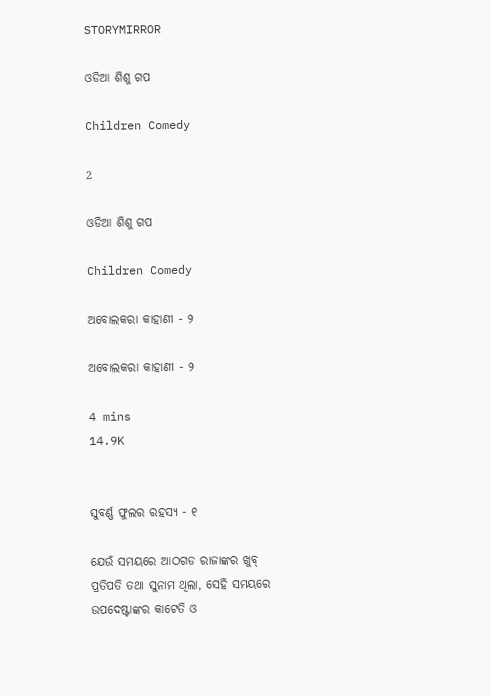STORYMIRROR

ଓଡିଆ ଶିଶୁ ଗପ

Children Comedy

2

ଓଡିଆ ଶିଶୁ ଗପ

Children Comedy

ଅବୋଲକରା କାହାଣୀ - ୨

ଅବୋଲକରା କାହାଣୀ - ୨

4 mins
14.9K


ସୁବର୍ଣ୍ଣ ଫୁଲର ରହସ୍ୟ - ୧

ଯେଉଁ ସମୟରେ ଆଠଗଡ ରାଜାଙ୍କର ଖୁବ୍ ପ୍ରତିପତି ତଥା ସୁନାମ ଥିଲା, ସେହି ସମୟରେ ଉପଦେଷ୍ଟାଙ୍କର କାଟେତି ଓ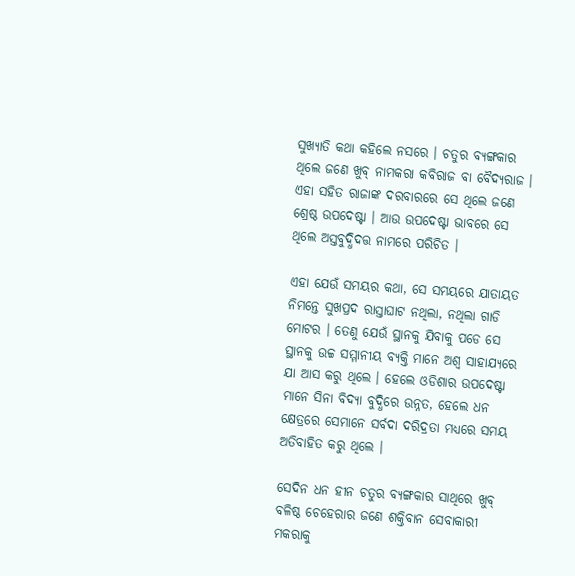ସୁଖ୍ୟାତି କଥା କହିଲେ ନସରେ । ଚତୁର ବ୍ୟଙ୍ଗକାର ଥିଲେ ଜଣେ ଖୁବ୍ ନାମକରା କବିରାଜ ବା ବୈଦ୍ୟରାଜ । ଏହା ସହିତ ରାଜାଙ୍କ ଦରବାରରେ ସେ ଥିଲେ ଜଣେ ଶ୍ରେଷ୍ଠ ଉପଦେଷ୍ଟା । ଆଉ ଉପଦେଷ୍ଟା ଭାବରେ ସେ ଥିଲେ ଅସ୍ତବୁଦ୍ଧିଦତ୍ତ ନାମରେ ପରିଚିତ ।

ଏହା ଯେଉଁ ସମୟର କଥା, ସେ ସମୟରେ ଯାତାୟତ ନିମନ୍ତେ ସୁଖପ୍ରଦ ରାସ୍ତାଘାଟ ନଥିଲା, ନଥିଲା ଗାଡି ମୋଟର । ତେଣୁ ଯେଉଁ ସ୍ଥାନକୁ ଯିବାକୁ ପଡେ ସେ ସ୍ଥାନକୁ ଉଚ୍ଚ ସମ୍ମାନୀୟ ବ୍ୟକ୍ତି ମାନେ ଅଶ୍ୱ ସାହାଯ୍ୟରେ ଯା ଆସ କରୁ ଥିଲେ । ହେଲେ ଓଡିଶାର ଉପଦେଷ୍ଟା ମାନେ ସିନା ବିଦ୍ୟା ବୁଦ୍ଧିରେ ଉନ୍ନତ, ହେଲେ ଧନ କ୍ଷେତ୍ରରେ ସେମାନେ ସର୍ବଦା ଦରିଦ୍ରତା ମଧ୍ୟରେ ସମୟ ଅତିବାହିତ କରୁ ଥିଲେ ।

ସେଦିନ ଧନ ହୀନ ଚତୁର ବ୍ୟଙ୍ଗକାର ସାଥିରେ ଖୁବ୍ ବଳିଷ୍ଠ ଚେହେରାର ଜଣେ ଶକ୍ତିବାନ ସେବାକାରୀ ମକରାକୁ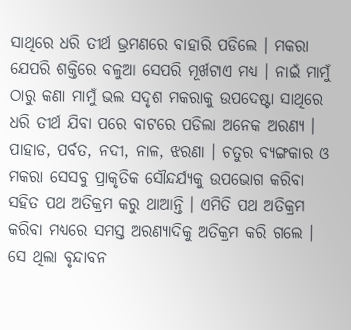ସାଥିରେ ଧରି ତୀର୍ଥ ଭ୍ରମଣରେ ବାହାରି ପଡିଲେ । ମକରା ଯେପରି ଶକ୍ତିରେ ବଳୁଆ ସେପରି ମୂର୍ଖଟାଏ ମଧ୍ୟ । ନାଇଁ ମାମୁଁ ଠାରୁ କଣା ମାମୁଁ ଭଲ ସଦୃଶ ମକରାକୁ ଉପଦେଷ୍ଟା ସାଥିରେ ଧରି ତୀର୍ଥ ଯିବା ପରେ ବାଟରେ ପଡିଲା ଅନେକ ଅରଣ୍ୟ । ପାହାଡ, ପର୍ବତ, ନଦୀ, ନାଳ, ଝରଣା । ଚତୁର ବ୍ୟଙ୍ଗକାର ଓ ମକରା ସେସବୁ ପ୍ରାକୃତିକ ସୌନ୍ଦର୍ଯ୍ୟକୁ ଉପଭୋଗ କରିବା ସହିତ ପଥ ଅତିକ୍ରମ କରୁ ଥାଆନ୍ତି । ଏମିତି ପଥ ଅତିକ୍ରମ କରିବା ମଧ୍ୟରେ ସମସ୍ତ ଅରଣ୍ୟାଦିକୁ ଅତିକ୍ରମ କରି ଗଲେ । ସେ ଥିଲା ବୃନ୍ଦାବନ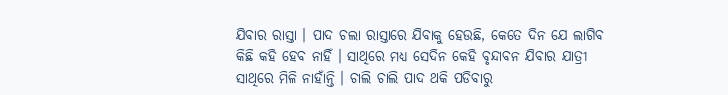ଯିବାର ରାସ୍ତା । ପାଦ ଚଲା ରାସ୍ତାରେ ଯିବାକୁ ହେଉଛି, କେତେ ଦିନ ଯେ ଲାଗିବ କିଛି କହି ହେବ ନାହିଁ । ସାଥିରେ ମଧ୍ୟ ସେଦିନ କେହି ବୃନ୍ଦାବନ ଯିବାର ଯାତ୍ରୀ ସାଥିରେ ମିଳି ନାହାଁନ୍ତି । ଚାଲି ଚାଲି ପାଦ ଥକି ପଡିବାରୁ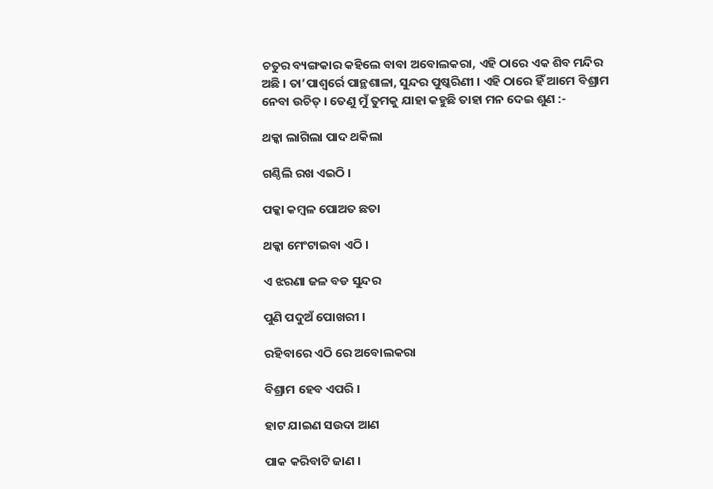ଚତୁର ବ୍ୟଙ୍ଗକାର କହିଲେ ବାବା ଅବୋଲକରା, ଏହି ଠାରେ ଏକ ଶିବ ମନ୍ଦିର ଅଛି । ତା’ପାଶ୍ୱର୍ରେ ପାନ୍ଥଶାଳା, ସୁନ୍ଦର ପୁଷ୍କରିଣୀ । ଏହି ଠାରେ ହିଁ ଆମେ ବିଶ୍ରାମ ନେବା ଉଚିତ୍ । ତେଣୁ ମୁଁ ତୁମକୁ ଯାହା କହୁଛି ତାହା ମନ ଦେଇ ଶୁଣ :-

ଥକ୍କା ଲାଗିଲା ପାଦ ଥକିଲା

ଗଣ୍ଠିଲି ରଖ ଏଇଠି ।

ପକ୍କା କମ୍ବଳ ପୋଅତ ଛତା

ଥକ୍କା ମେଂଟାଇବା ଏଠି ।

ଏ ଝରଣା ଜଳ ବଡ ସୁନ୍ଦର

ପୁଣି ପଦୁଅଁ ପୋଖରୀ ।

ରହିବାରେ ଏଠି ରେ ଅବୋଲକରା

ବିଶ୍ରାମ ହେବ ଏପରି ।

ହାଟ ଯାଇଣ ସଉଦା ଆଣ

ପାକ କରିବାଟି ଜାଣ ।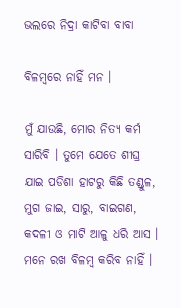ଭଲରେ ନିଦ୍ରା କାଟିବା ବାବା

ବିଳମ୍ବରେ ନାହିଁ ମନ ।

ମୁଁ ଯାଉଛି, ମୋର ନିତ୍ୟ କର୍ମ ସାରିବି । ତୁମେ ଯେତେ ଶୀଘ୍ର ଯାଇ ପଡିଶା ହାଟରୁ କିଛି ତଣ୍ଡୁଳ, ମୁଗ ଜାଇ, ସାରୁ, ବାଇଗଣ, କଦଳୀ ଓ ମାଟି ଆଳୁ ଧରି ଆସ । ମନେ ରଖ ବିଳମ୍ବ କରିବ ନାହିଁ ।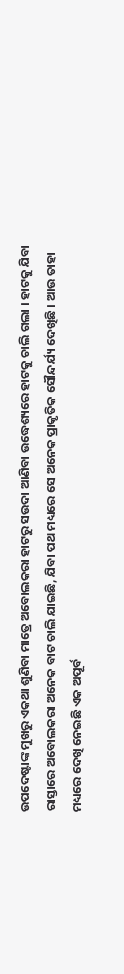ଉପଦେଷ୍ଟାଙ୍କ ମୁଖରୁ ଏକଥା ଶୁଣିବା ମାତ୍ରେ ଅବୋଲକରା ହାଟରୁ ସଉଦା ଆଣିବା ଉଦ୍ଧେଶ୍ୟରେ ହାଟକୁ ଚାଲି ଗଲା । ହାଟକୁ ଯିବା ରାସ୍ତାରେ ଅବୋଲକରା ଅନେକ ବାଟ ଚାଲି ଯାଇଛି, ଯିବା ପଥ ମଧ୍ୟରେ ସେ ଅନେକ ପ୍ରାକୃତିକ ସୌନ୍ଦର୍ଯ୍ୟ ଦେଖିଛି । ଆଉ ତାହା ମଧ୍ୟରେ ଦେଖି ନେଇଛି ଏକ ଅପୂର୍ବ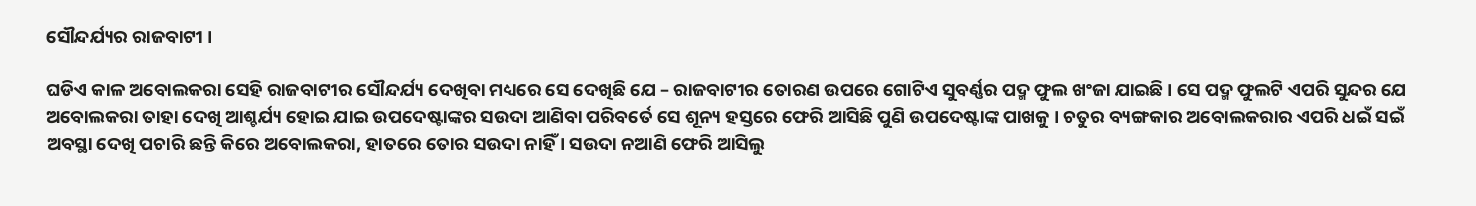ସୌନ୍ଦର୍ଯ୍ୟର ରାଜବାଟୀ ।

ଘଡିଏ କାଳ ଅବୋଲକରା ସେହି ରାଜବାଟୀର ସୌନ୍ଦର୍ଯ୍ୟ ଦେଖିବା ମଧ୍ୟରେ ସେ ଦେଖିଛି ଯେ – ରାଜବାଟୀର ତୋରଣ ଉପରେ ଗୋଟିଏ ସୁବର୍ଣ୍ଣର ପଦ୍ମ ଫୁଲ ଖଂଜା ଯାଇଛି । ସେ ପଦ୍ମ ଫୁଲଟି ଏପରି ସୁନ୍ଦର ଯେ ଅବୋଲକରା ତାହା ଦେଖି ଆଶ୍ଚର୍ଯ୍ୟ ହୋଇ ଯାଇ ଉପଦେଷ୍ଟାଙ୍କର ସଉଦା ଆଣିବା ପରିବର୍ତେ ସେ ଶୂନ୍ୟ ହସ୍ତରେ ଫେରି ଆସିଛି ପୁଣି ଉପଦେଷ୍ଟାଙ୍କ ପାଖକୁ । ଚତୁର ବ୍ୟଙ୍ଗକାର ଅବୋଲକରାର ଏପରି ଧଇଁ ସଇଁ ଅବସ୍ଥା ଦେଖି ପଚାରି ଛନ୍ତି କିରେ ଅବୋଲକରା, ହାତରେ ତୋର ସଉଦା ନାହିଁ । ସଉଦା ନଆଣି ଫେରି ଆସିଲୁ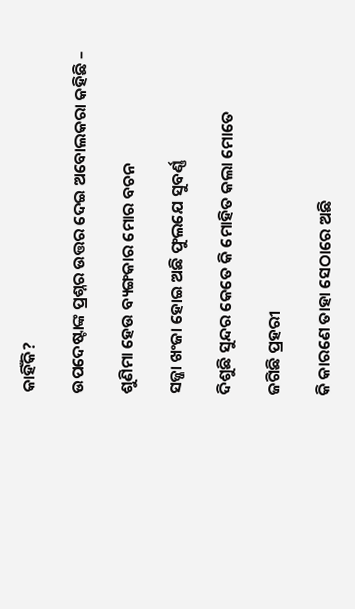କାହିଁକି?

ଉପଦେଷ୍ଟାଙ୍କ ପ୍ରଶ୍ନର ଉତ୍ତର ଦେଇ ଅବୋଲକରା କହିଛି –

ଶୁଣିମା ହେଉ ବ୍ୟଙ୍ଗକାର ମୋର ବଚନ

ସଜ୍ଜା ଖଂଜା ହୋଇ ଅଛି ଫୁଲଯେ ସୁବର୍ଣ୍ଣ

ଦିଶୁଛି ସୁନ୍ଦର କେତେ କି ମୋହିତ କଲା ମୋତେ

ଜଗିଛି ପ୍ରହରୀ

କି କାରଣେ ତାହା ସେଠାରେ ଅଛି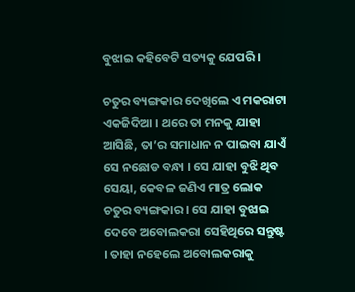ବୁଝାଇ କହିବେଟି ସତ୍ୟକୁ ଯେପରି ।

ଚତୁର ବ୍ୟଙ୍ଗକାର ଦେଖିଲେ ଏ ମକରାଟା ଏକଜିଦିଆ । ଥରେ ତା ମନକୁ ଯାହା ଆସିଛି, ତା’ର ସମାଧାନ ନ ପାଇବା ଯାଏଁ ସେ ନଛୋଡ ବନ୍ଧା । ସେ ଯାହା ବୁଝି ଥିବ ସେୟା, କେବଳ ଜଣିଏ ମାତ୍ର ଲୋକ ଚତୁର ବ୍ୟଙ୍ଗକାର । ସେ ଯାହା ବୁଝାଇ ଦେବେ ଅବୋଲକରା ସେହିଥିରେ ସନ୍ତୁଷ୍ଟ । ତାହା ନହେଲେ ଅବୋଲକରାକୁ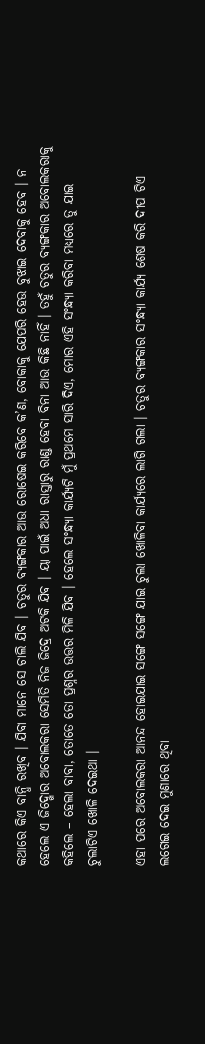କଥାରେ କିଏ ବାନ୍ଧି ରଖିବ । ଯିବା ମାନେ ସେ ଚାଲି ଯିବ । ଚତୁର ବ୍ୟଙ୍ଗକାର ଆଉ ରୋଷେଇ କରିବେ କ’ଣ, ବୋକାକୁ ଯେପରି ହେଉ ବୁଝାଇ ଦେବାକୁ ହେବ । ନ ହେଲେ ଏ ଜିଦ୍ଖୋର ଅବୋଲକରା ସେମିତି ନିଜ ଜିଦ୍ରେ ଅଟକି ଯିବ । ୟା ପାଇଁ ଅଧା ରାସ୍ତାରୁ ରାଣ୍ଡ ହେବା ବିନା ଆଉ କିଛି ନାହିଁ । ତହୁଁ ଚତୁର ବ୍ୟଙ୍ଗକାର ଅବୋଲକରାକୁ କହିଲେ – ହେଲା ବାବା, ତୋତେ ତୋ ପ୍ରଶ୍ନର ଉତ୍ତର ମିଳି ଯିବ । ହେଲେ ସଂନ୍ଧ୍ୟା କାର୍ଯ୍ୟଟି ମୁଁ ପ୍ରଥମେ ସାରି ଦିଏ, ମୋର ଏହି ସଂନ୍ଧ୍ୟା କରିବା ମଧ୍ୟରେ ତୁ ଯାଇ ଚୁଲାଟିଏ ଖୋଳି ଦେଇଥା ।

ଏହା ପରେ ଅବୋଲକରା ଆନନ୍ଦ ହୋଇଯାଇ ସଙ୍ଗେ ସଙ୍ଗେ ଯାଇ ଚୁଲା ଖୋଳିବା କାର୍ଯ୍ୟରେ ଲାଗି ଗଲା । ଚତୁର ବ୍ୟଙ୍ଗକାର ସଂନ୍ଧ୍ୟା କାର୍ଯ୍ୟ ଶେଷ କରି ଦୀପ ଟିଏ ଲଗେଇ ଦେଇ ମୁଣାରେ ଥିବା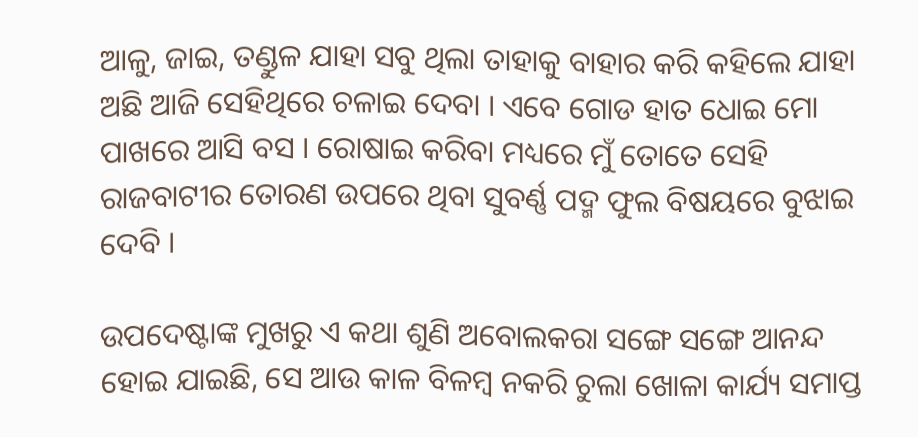ଆଳୁ, ଜାଇ, ତଣ୍ଡୁଳ ଯାହା ସବୁ ଥିଲା ତାହାକୁ ବାହାର କରି କହିଲେ ଯାହା ଅଛି ଆଜି ସେହିଥିରେ ଚଳାଇ ଦେବା । ଏବେ ଗୋଡ ହାତ ଧୋଇ ମୋ ପାଖରେ ଆସି ବସ । ରୋଷାଇ କରିବା ମଧ୍ୟରେ ମୁଁ ତୋତେ ସେହି ରାଜବାଟୀର ତୋରଣ ଉପରେ ଥିବା ସୁବର୍ଣ୍ଣ ପଦ୍ମ ଫୁଲ ବିଷୟରେ ବୁଝାଇ ଦେବି ।

ଉପଦେଷ୍ଟାଙ୍କ ମୁଖରୁ ଏ କଥା ଶୁଣି ଅବୋଲକରା ସଙ୍ଗେ ସଙ୍ଗେ ଆନନ୍ଦ ହୋଇ ଯାଇଛି, ସେ ଆଉ କାଳ ବିଳମ୍ବ ନକରି ଚୁଲା ଖୋଳା କାର୍ଯ୍ୟ ସମାପ୍ତ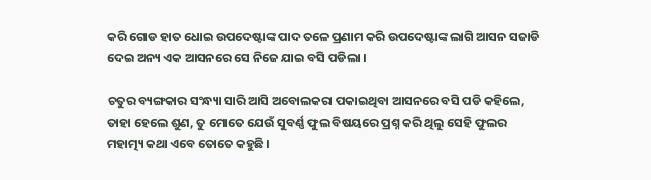କରି ଗୋଡ ହାତ ଧୋଇ ଉପଦେଷ୍ଟାଙ୍କ ପାଦ ତଳେ ପ୍ରଣାମ କରି ଉପଦେଷ୍ଟାଙ୍କ ଲାଗି ଆସନ ସଜାଡି ଦେଇ ଅନ୍ୟ ଏକ ଆସନରେ ସେ ନିଜେ ଯାଇ ବସି ପଡିଲା ।

ଚତୁର ବ୍ୟଙ୍ଗକାର ସଂନ୍ଧ୍ୟା ସାରି ଆସି ଅବୋଲକରା ପକାଇଥିବା ଆସନରେ ବସି ପଡି କହିଲେ, ତାହା ହେଲେ ଶୁଣ, ତୁ ମୋତେ ଯେଉଁ ସୁବର୍ଣ୍ଣ ଫୁଲ ବିଷୟରେ ପ୍ରଶ୍ନ କରି ଥିଲୁ ସେହି ଫୁଲର ମହାତ୍ମ୍ୟ କଥା ଏବେ ତୋତେ କହୁଛି ।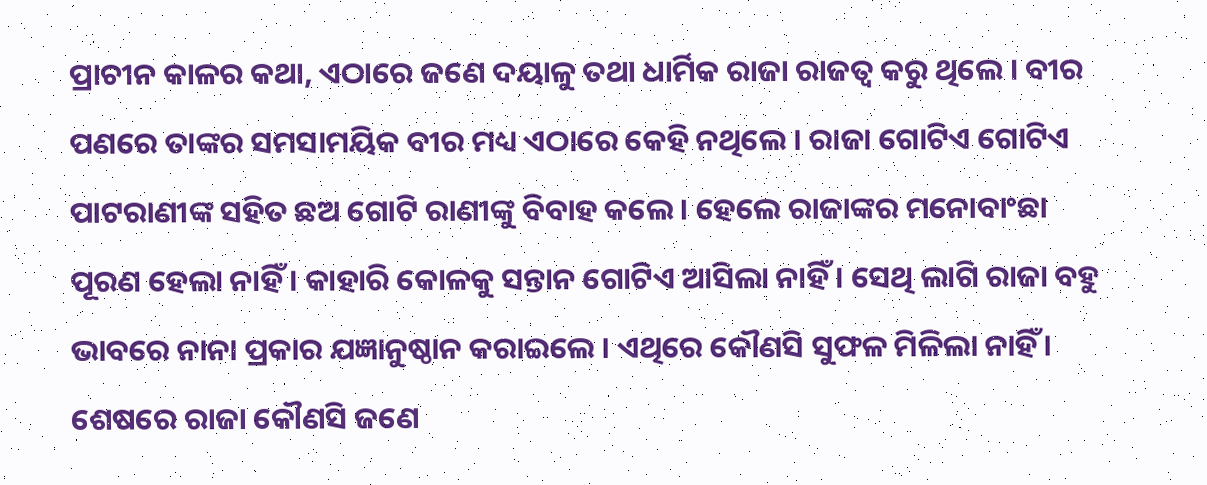ପ୍ରାଚୀନ କାଳର କଥା, ଏଠାରେ ଜଣେ ଦୟାଳୁ ତଥା ଧାର୍ମିକ ରାଜା ରାଜତ୍ୱ କରୁ ଥିଲେ । ବୀର ପଣରେ ତାଙ୍କର ସମସାମୟିକ ବୀର ମଧ୍ୟ ଏଠାରେ କେହି ନଥିଲେ । ରାଜା ଗୋଟିଏ ଗୋଟିଏ ପାଟରାଣୀଙ୍କ ସହିତ ଛଅ ଗୋଟି ରାଣୀଙ୍କୁ ବିବାହ କଲେ । ହେଲେ ରାଜାଙ୍କର ମନୋବାଂଛା ପୂରଣ ହେଲା ନାହିଁ । କାହାରି କୋଳକୁ ସନ୍ତାନ ଗୋଟିଏ ଆସିଲା ନାହିଁ । ସେଥି ଲାଗି ରାଜା ବହୁ ଭାବରେ ନାନା ପ୍ରକାର ଯଜ୍ଞାନୁଷ୍ଠାନ କରାଇଲେ । ଏଥିରେ କୌଣସି ସୁଫଳ ମିଳିଲା ନାହିଁ । ଶେଷରେ ରାଜା କୌଣସି ଜଣେ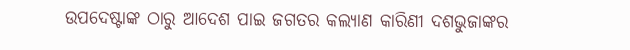ଉପଦେଷ୍ଟାଙ୍କ ଠାରୁ ଆଦେଶ ପାଇ ଜଗତର କଲ୍ୟାଣ କାରିଣୀ ଦଶଭୁଜାଙ୍କର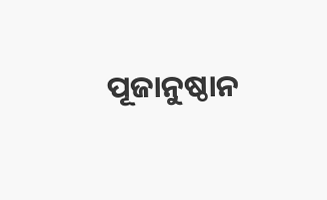ପୂଜାନୁଷ୍ଠାନ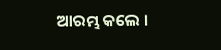ଆରମ୍ଭ କଲେ ।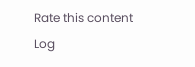Rate this content
Log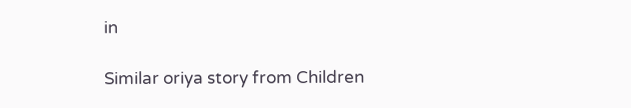in

Similar oriya story from Children